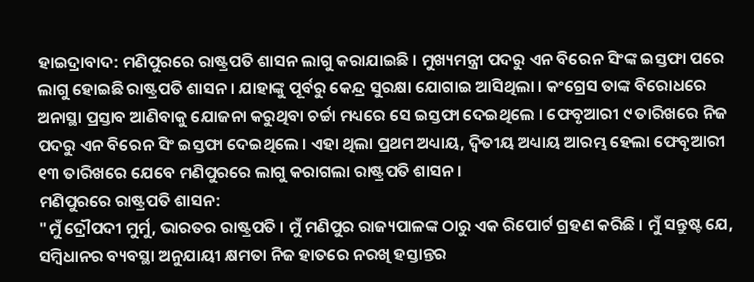ହାଇଦ୍ରାବାଦ: ମଣିପୁରରେ ରାଷ୍ଟ୍ରପତି ଶାସନ ଲାଗୁ କରାଯାଇଛି । ମୁଖ୍ୟମନ୍ତ୍ରୀ ପଦରୁ ଏନ ବିରେନ ସିଂଙ୍କ ଇସ୍ତଫା ପରେ ଲାଗୁ ହୋଇଛି ରାଷ୍ଟ୍ରପତି ଶାସନ । ଯାହାଙ୍କୁ ପୂର୍ବରୁ କେନ୍ଦ୍ର ସୁରକ୍ଷା ଯୋଗାଇ ଆସିଥିଲା । କଂଗ୍ରେସ ତାଙ୍କ ବିରୋଧରେ ଅନାସ୍ଥା ପ୍ରସ୍ତାବ ଆଣିବାକୁ ଯୋଜନା କରୁଥିବା ଚର୍ଚ୍ଚା ମଧ୍ୟରେ ସେ ଇସ୍ତଫା ଦେଇଥିଲେ । ଫେବୃଆରୀ ୯ ତାରିଖରେ ନିଜ ପଦରୁ ଏନ ବିରେନ ସିଂ ଇସ୍ତଫା ଦେଇଥିଲେ । ଏହା ଥିଲା ପ୍ରଥମ ଅଧ୍ୟାୟ, ଦ୍ବିତୀୟ ଅଧ୍ୟାୟ ଆରମ୍ଭ ହେଲା ଫେବୃଆରୀ ୧୩ ତାରିଖରେ ଯେବେ ମଣିପୁରରେ ଲାଗୁ କରାଗଲା ରାଷ୍ଟ୍ରପତି ଶାସନ ।
ମଣିପୁରରେ ରାଷ୍ଟ୍ରପତି ଶାସନ:
"ମୁଁ ଦ୍ରୌପଦୀ ମୁର୍ମୁ, ଭାରତର ରାଷ୍ଟ୍ରପତି । ମୁଁ ମଣିପୁର ରାଜ୍ୟପାଳଙ୍କ ଠାରୁ ଏକ ରିପୋର୍ଟ ଗ୍ରହଣ କରିଛି । ମୁଁ ସନ୍ତୁଷ୍ଟ ଯେ, ସମ୍ବିଧାନର ବ୍ୟବସ୍ଥା ଅନୁଯାୟୀ କ୍ଷମତା ନିଜ ହାତରେ ନରଖି ହସ୍ତାନ୍ତର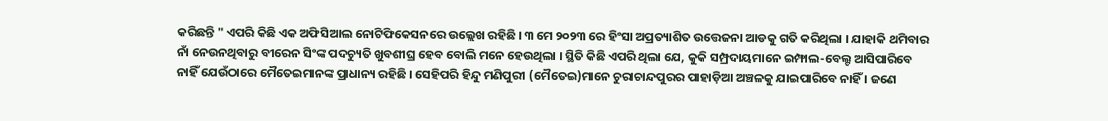କରିଛନ୍ତି " ଏପରି କିଛି ଏକ ଅଫିସିଆଲ ନୋଟିଫିକେସନରେ ଉଲ୍ଲେଖ ରହିଛି । ୩ ମେ ୨୦୨୩ ରେ ହିଂସା ଅପ୍ରତ୍ୟାଶିତ ଉତ୍ତେଜନା ଆଡକୁ ଗତି କରିଥିଲା । ଯାହାକି ଥମିବାର ନାଁ ନେଉନଥିବାରୁ ବୀରେନ ସିଂଙ୍କ ପଦଚ୍ୟୁତି ଖୁବଶୀଘ୍ର ହେବ ବୋଲି ମନେ ହେଉଥିଲା । ସ୍ଥିତି କିଛି ଏପରି ଥିଲା ଯେ, କୁକି ସମ୍ପ୍ରଦାୟମାନେ ଇମ୍ଫାଲ-ବେଲ୍ଟ ଆସିପାରିବେ ନାହିଁ ଯେଉଁଠାରେ ମୈତେଇମାନଙ୍କ ପ୍ରାଧାନ୍ୟ ରହିଛି । ସେହିପରି ହିନ୍ଦୁ ମଣିପୁରୀ (ମୈତେଇ)ମାନେ ଚୁରାଚାନ୍ଦପୁରର ପାହାଡ଼ିଆ ଅଞ୍ଚଳକୁ ଯାଇପାରିବେ ନାହିଁ । ଜଣେ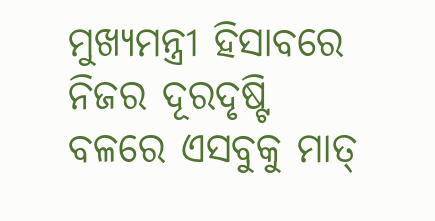ମୁଖ୍ୟମନ୍ତ୍ରୀ ହିସାବରେ ନିଜର ଦୂରଦୃଷ୍ଟି ବଳରେ ଏସବୁକୁ ମାତ୍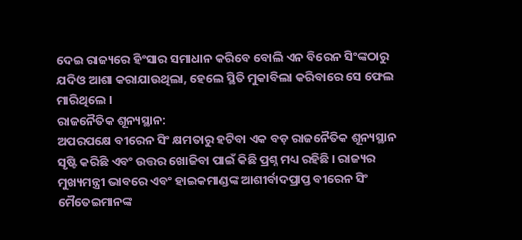ଦେଇ ରାଜ୍ୟରେ ହିଂସାର ସମାଧାନ କରିବେ ବୋଲି ଏନ ବିରେନ ସିଂଙ୍କଠାରୁ ଯଦିଓ ଆଶା କରାଯାଉଥିଲା, ହେଲେ ସ୍ଥିତି ମୁକାବିଲା କରିବାରେ ସେ ଫେଲ ମାରିଥିଲେ ।
ରାଜନୈତିକ ଶୂନ୍ୟସ୍ଥାନ:
ଅପରପକ୍ଷେ ବୀରେନ ସିଂ କ୍ଷମତାରୁ ହଟିବା ଏକ ବଡ଼ ରାଜନୈତିକ ଶୂନ୍ୟସ୍ଥାନ ସୃଷ୍ଟି କରିଛି ଏବଂ ଉତ୍ତର ଖୋଜିବା ପାଇଁ କିଛି ପ୍ରଶ୍ନ ମଧ୍ୟ ରହିଛି । ରାଜ୍ୟର ମୁଖ୍ୟମନ୍ତ୍ରୀ ଭାବରେ ଏବଂ ହାଇକମାଣ୍ଡଙ୍କ ଆଶୀର୍ବାଦପ୍ରାପ୍ତ ବୀରେନ ସିଂ ମୈତେଇମାନଙ୍କ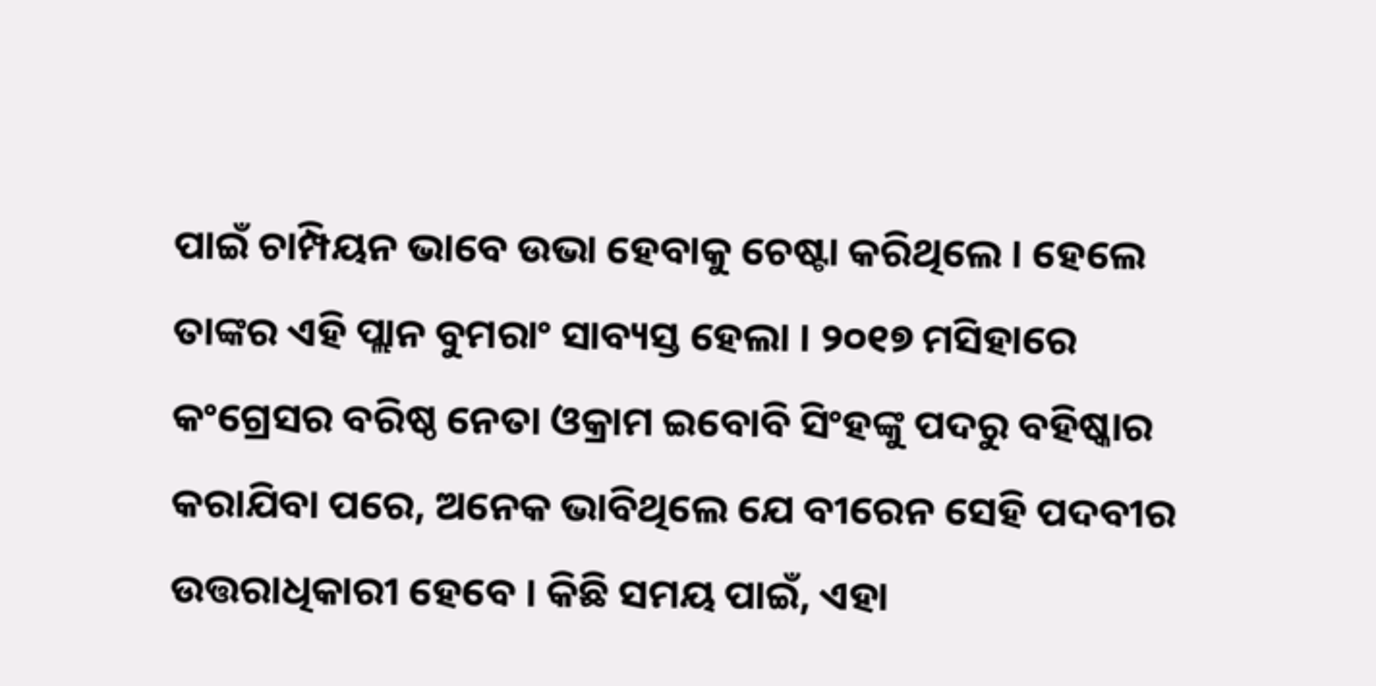ପାଇଁ ଚାମ୍ପିୟନ ଭାବେ ଉଭା ହେବାକୁ ଚେଷ୍ଟା କରିଥିଲେ । ହେଲେ ତାଙ୍କର ଏହି ପ୍ଲାନ ବୁମରାଂ ସାବ୍ୟସ୍ତ ହେଲା । ୨୦୧୭ ମସିହାରେ କଂଗ୍ରେସର ବରିଷ୍ଠ ନେତା ଓକ୍ରାମ ଇବୋବି ସିଂହଙ୍କୁ ପଦରୁ ବହିଷ୍କାର କରାଯିବା ପରେ, ଅନେକ ଭାବିଥିଲେ ଯେ ବୀରେନ ସେହି ପଦବୀର ଉତ୍ତରାଧିକାରୀ ହେବେ । କିଛି ସମୟ ପାଇଁ, ଏହା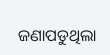ଜଣାପଡୁଥିଲା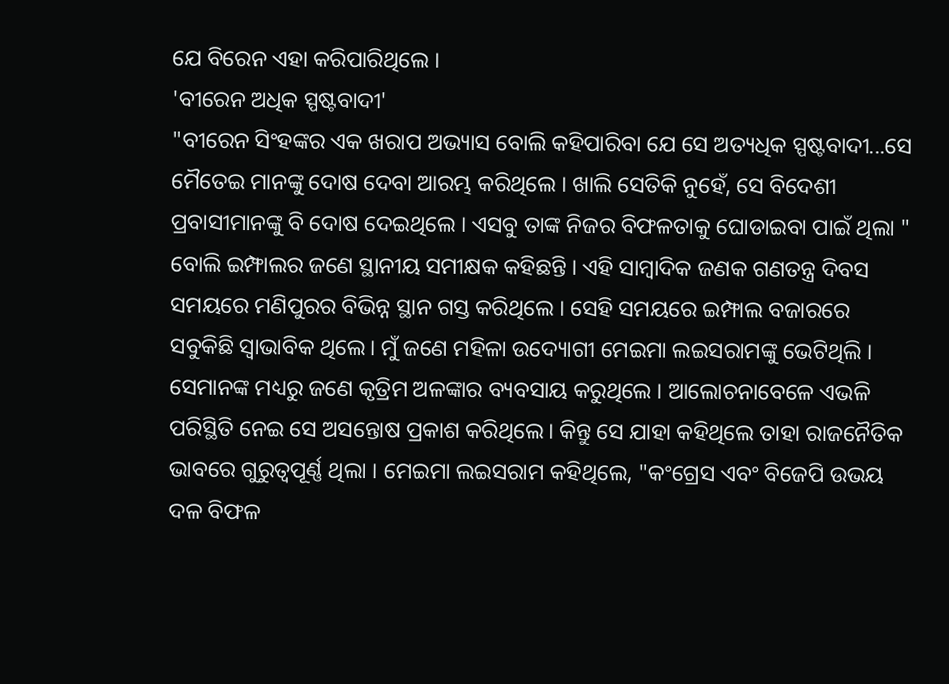ଯେ ବିରେନ ଏହା କରିପାରିଥିଲେ ।
'ବୀରେନ ଅଧିକ ସ୍ପଷ୍ଟବାଦୀ'
"ବୀରେନ ସିଂହଙ୍କର ଏକ ଖରାପ ଅଭ୍ୟାସ ବୋଲି କହିପାରିବା ଯେ ସେ ଅତ୍ୟଧିକ ସ୍ପଷ୍ଟବାଦୀ...ସେ ମୈତେଇ ମାନଙ୍କୁ ଦୋଷ ଦେବା ଆରମ୍ଭ କରିଥିଲେ । ଖାଲି ସେତିକି ନୁହେଁ, ସେ ବିଦେଶୀ ପ୍ରବାସୀମାନଙ୍କୁ ବି ଦୋଷ ଦେଇଥିଲେ । ଏସବୁ ତାଙ୍କ ନିଜର ବିଫଳତାକୁ ଘୋଡାଇବା ପାଇଁ ଥିଲା " ବୋଲି ଇମ୍ଫାଲର ଜଣେ ସ୍ଥାନୀୟ ସମୀକ୍ଷକ କହିଛନ୍ତି । ଏହି ସାମ୍ବାଦିକ ଜଣକ ଗଣତନ୍ତ୍ର ଦିବସ ସମୟରେ ମଣିପୁରର ବିଭିନ୍ନ ସ୍ଥାନ ଗସ୍ତ କରିଥିଲେ । ସେହି ସମୟରେ ଇମ୍ଫାଲ ବଜାରରେ ସବୁକିଛି ସ୍ବାଭାବିକ ଥିଲେ। ମୁଁ ଜଣେ ମହିଳା ଉଦ୍ୟୋଗୀ ମେଇମା ଲଇସରାମଙ୍କୁ ଭେଟିଥିଲି । ସେମାନଙ୍କ ମଧ୍ୟରୁ ଜଣେ କୃତ୍ରିମ ଅଳଙ୍କାର ବ୍ୟବସାୟ କରୁଥିଲେ । ଆଲୋଚନାବେଳେ ଏଭଳି ପରିସ୍ଥିତି ନେଇ ସେ ଅସନ୍ତୋଷ ପ୍ରକାଶ କରିଥିଲେ। କିନ୍ତୁ ସେ ଯାହା କହିଥିଲେ ତାହା ରାଜନୈତିକ ଭାବରେ ଗୁରୁତ୍ବପୂର୍ଣ୍ଣ ଥିଲା । ମେଇମା ଲଇସରାମ କହିଥିଲେ, "କଂଗ୍ରେସ ଏବଂ ବିଜେପି ଉଭୟ ଦଳ ବିଫଳ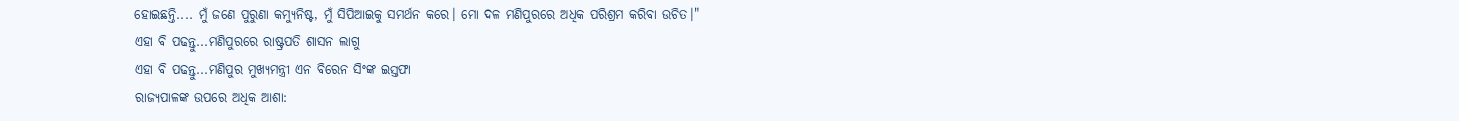ହୋଇଛନ୍ତି.... ମୁଁ ଜଣେ ପୁରୁଣା କମ୍ୟୁନିଷ୍ଟ, ମୁଁ ସିପିଆଇକୁ ସମର୍ଥନ କରେ। ମୋ ଦଳ ମଣିପୁରରେ ଅଧିକ ପରିଶ୍ରମ କରିବା ଉଚିତ।"
ଏହା ବି ପଢନ୍ତୁ...ମଣିପୁରରେ ରାଷ୍ଟ୍ରପତି ଶାସନ ଲାଗୁ
ଏହା ବି ପଢନ୍ତୁ...ମଣିପୁର ମୁଖ୍ୟମନ୍ତ୍ରୀ ଏନ ବିରେନ ସିଂଙ୍କ ଇସ୍ତଫା
ରାଜ୍ୟପାଳଙ୍କ ଉପରେ ଅଧିକ ଆଶା: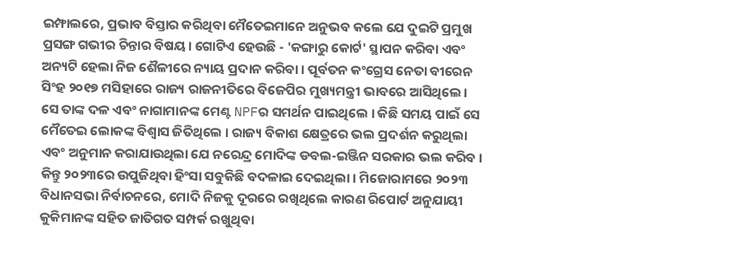ଇମ୍ଫାଲରେ, ପ୍ରଭାବ ବିସ୍ତାର କରିଥିବା ମୈତେଇମାନେ ଅନୁଭବ କଲେ ଯେ ଦୁଇଟି ପ୍ରମୁଖ ପ୍ରସଙ୍ଗ ଗଭୀର ଚିନ୍ତାର ବିଷୟ। ଗୋଟିଏ ହେଉଛି - 'କଙ୍ଗାରୁ କୋର୍ଟ' ସ୍ଥାପନ କରିବା ଏବଂ ଅନ୍ୟଟି ହେଲା ନିଜ ଶୈଳୀରେ ନ୍ୟାୟ ପ୍ରଦାନ କରିବା । ପୂର୍ବତନ କଂଗ୍ରେସ ନେତା ବୀରେନ ସିଂହ ୨୦୧୭ ମସିହାରେ ରାଜ୍ୟ ରାଜନୀତିରେ ବିଜେପିର ମୁଖ୍ୟମନ୍ତ୍ରୀ ଭାବରେ ଆସିଥିଲେ। ସେ ତାଙ୍କ ଦଳ ଏବଂ ନାଗାମାନଙ୍କ ମେଣ୍ଟ NPFର ସମର୍ଥନ ପାଇଥିଲେ । କିଛି ସମୟ ପାଇଁ ସେ ମୈତେଇ ଲୋକଙ୍କ ବିଶ୍ବାସ ଜିତିଥିଲେ । ରାଜ୍ୟ ବିକାଶ କ୍ଷେତ୍ରରେ ଭଲ ପ୍ରଦର୍ଶନ କରୁଥିଲା ଏବଂ ଅନୁମାନ କରାଯାଉଥିଲା ଯେ ନରେନ୍ଦ୍ର ମୋଦିଙ୍କ ଡବଲ-ଇଞ୍ଜିନ ସରକାର ଭଲ କରିବ । କିନ୍ତୁ ୨୦୨୩ରେ ଉପୁଜିଥିବା ହିଂସା ସବୁକିଛି ବଦଳାଇ ଦେଇଥିଲା। ମିଜୋରାମରେ ୨୦୨୩ ବିଧାନସଭା ନିର୍ବାଚନରେ, ମୋଦି ନିଜକୁ ଦୂରରେ ରଖିଥିଲେ କାରଣ ରିପୋର୍ଟ ଅନୁଯାୟୀ କୁକିମାନଙ୍କ ସହିତ ଜାତିଗତ ସମ୍ପର୍କ ରଖୁଥିବା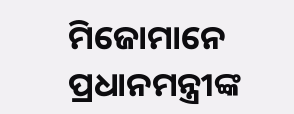ମିଜୋମାନେ ପ୍ରଧାନମନ୍ତ୍ରୀଙ୍କ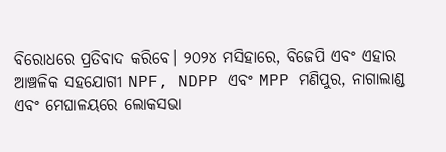ବିରୋଧରେ ପ୍ରତିବାଦ କରିବେ। ୨୦୨୪ ମସିହାରେ, ବିଜେପି ଏବଂ ଏହାର ଆଞ୍ଚଳିକ ସହଯୋଗୀ NPF, NDPP ଏବଂ MPP ମଣିପୁର, ନାଗାଲାଣ୍ଡ ଏବଂ ମେଘାଳୟରେ ଲୋକସଭା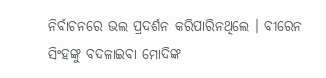ନିର୍ବାଚନରେ ଭଲ ପ୍ରଦର୍ଶନ କରିପାରିନଥିଲେ । ବୀରେନ ସିଂହଙ୍କୁ ବଦଳାଇବା ମୋଦିଙ୍କ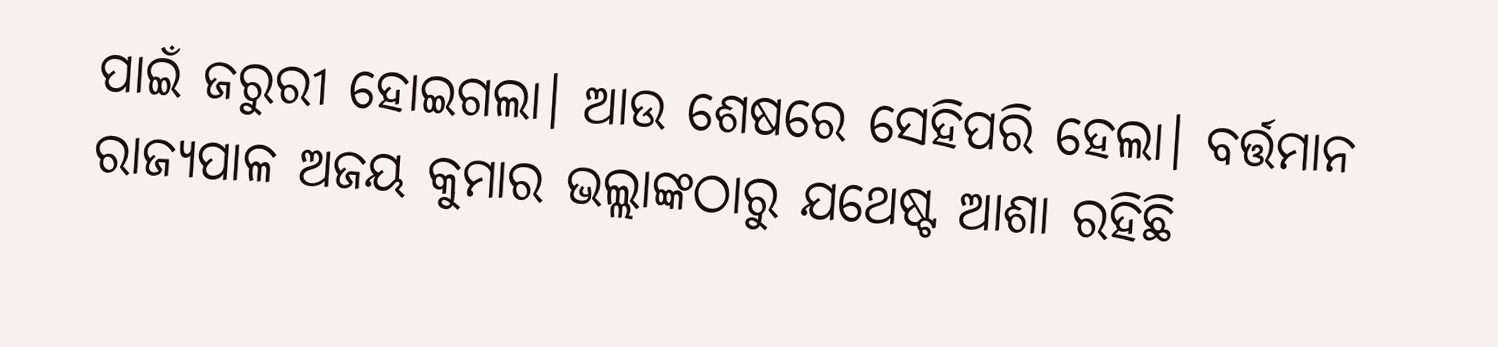ପାଇଁ ଜରୁରୀ ହୋଇଗଲା। ଆଉ ଶେଷରେ ସେହିପରି ହେଲା। ବର୍ତ୍ତମାନ ରାଜ୍ୟପାଳ ଅଜୟ କୁମାର ଭଲ୍ଲାଙ୍କଠାରୁ ଯଥେଷ୍ଟ ଆଶା ରହିଛି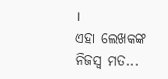।
ଏହା ଲେଖକଙ୍କ ନିଜସ୍ବ ମତ...